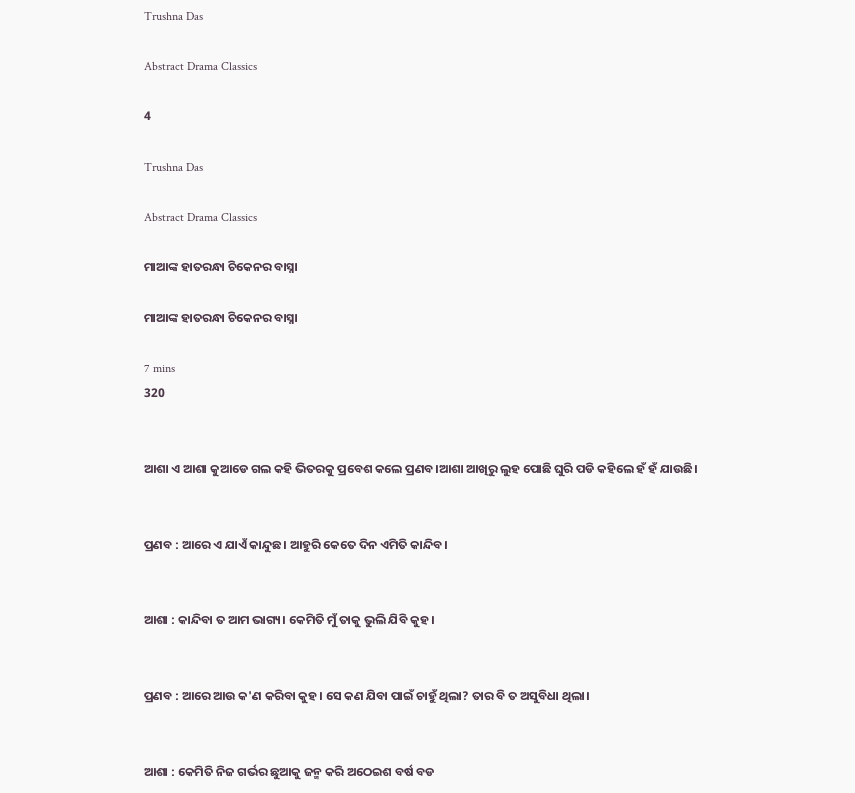Trushna Das

Abstract Drama Classics

4

Trushna Das

Abstract Drama Classics

ମାଆଙ୍କ ହାତରନ୍ଧା ଚିକେନର ବାସ୍ନା

ମାଆଙ୍କ ହାତରନ୍ଧା ଚିକେନର ବାସ୍ନା

7 mins
320


ଆଶା ଏ ଆଶା କୁଆଡେ ଗଲ କହି ଭିତରକୁ ପ୍ରବେଶ କଲେ ପ୍ରଣବ।ଆଶା ଆଖିରୁ ଲୁହ ପୋଛି ଘୁରି ପଡି କହିଲେ ହଁ ହଁ ଯାଉଛି।


ପ୍ରଣବ : ଆରେ ଏ ଯାଏଁ କାନ୍ଦୁଛ। ଆହୁରି କେତେ ଦିନ ଏମିତି କାନ୍ଦିବ।


ଆଶା : କାନ୍ଦିବା ତ ଆମ ଭାଗ୍ୟ। କେମିତି ମୁଁ ତାକୁ ଭୁଲି ଯିବି କୁହ।


ପ୍ରଣବ : ଆରେ ଆଉ କ'ଣ କରିବା କୁହ। ସେ କଣ ଯିବା ପାଇଁ ଚାହୁଁ ଥିଲା? ତାର ବି ତ ଅସୁବିଧା ଥିଲା।


ଆଶା : କେମିତି ନିଜ ଗର୍ଭର ଛୁଆକୁ ଜନ୍ମ କରି ଅଠେଇଶ ବର୍ଷ ବଡ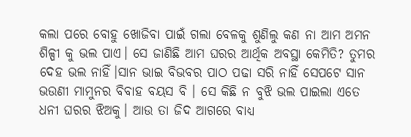କଲା ପରେ ବୋହୁ ଖୋଜିବା ପାଇଁ ଗଲା ବେଳକୁ ଶୁଣିଲୁ କଣ ନା ଆମ ଅମନ ଶିଳ୍ପୀ କୁ ଭଲ ପାଏ। ସେ ଜାଣିଛି ଆମ ଘରର ଆର୍ଥିକ ଅବସ୍ଥା କେମିତି? ତୁମର ଦେହ ଭଲ ନାହିଁ।ସାନ ଭାଇ ବିଭବର ପାଠ ପଢା ସରି ନାହିଁ ସେପଟେ ସାନ ଭଉଣୀ ମାମୁନର ବିବାହ ବୟସ ବି । ସେ କିଛି ନ ବୁଝି ଭଲ ପାଇଲା ଏତେ ଧନୀ ଘରର ଝିଅକୁ। ଆଉ ତା ଜିଦ ଆଗରେ ବାଧ୍ୟ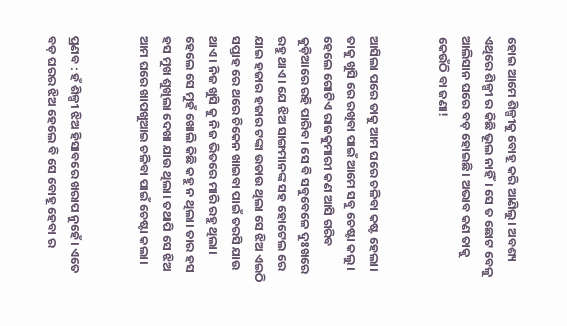ହୋଇ ଆମେ ଶିଳ୍ପୀକୁ ବୋହୂ କରି ଆଣିଲୁ। ଅବଶ୍ୟ ଏଥିରେ ଶିଳ୍ପୀ ର କିଛି ଭୂଲ ନାହିଁ। ସେ ତ ଛୋଟ ବେଳୁ ଆଲିସାନ ଘରେ ବଡ଼ ହୋଇଛି। ଅଭାବ କଣ ତାକୁ କେଉଁଠି ବା ଜଣା!


ଆସିଲା ପରେ ତାକୁ ଆମ ଘରେ ଚଳିବା କଷ୍ଟ ହେଲା। ତାକୁ ଖୁସି ରେ ରଖିବା ପାଇଁ ଆମେ ସବୁ ଚେଷ୍ଟା କଲୁ। ହେଲେ ଗୋଟିଏ ରାଜକୁମାରୀ କଣ ଆସି ଗରିବ କୁଡ଼ିଆରେ ରହି ପାରିବ। ସେ ବି ସବୁବେଳେ ଦୁଃଖରେ ରହୁ ଥାଏ। ଯେ ଝିଅ ସାଙ୍ଗମାନଙ୍କ ସହ ହୋଟେଲ ରେ ଯାଇ ହଜାର ହଜାର ଟଙ୍କା ଉଡାଉ ଥିଲା ସେ ଝିଅ ଏଇଠି ସପ୍ତାହ ରେ ଥରେ ଚିକେନ‌ ଖାଇବା ପାଇଁ ତରସି ଯାଉ ଥାଏ। ନିଜ ଖୁସି କୁ ନିଜ ଭିତରେ ମାରି ରହୁ ଥିଲା। ହେଲେ ସେ ମୁହଁ ଖୋଲି କିଛି କହୁ ନ ଥିଲା। ତାର ହସ ହସ ମୁଖ ଶୁଖିଲା ଦେଖା ଯାଉ ଥିଲା। ତଥାପି ସେ ଝିଅ ଆମ ଘରେ ଖାପଖୁଆଇ ଚଳିବା ପାଇଁ ଚେଷ୍ଟା ‌କଲା।


ପ୍ରଣବ : ହଁ ଶିଳ୍ପୀ ଝିଅ ହିସାବରେ ଖରାପ ନୁହେଁ। ଏତେ ବଡ଼ ଘରର ଝିଅ ହେଲେ ବି ସେ ବୋହୂ ହେବା ର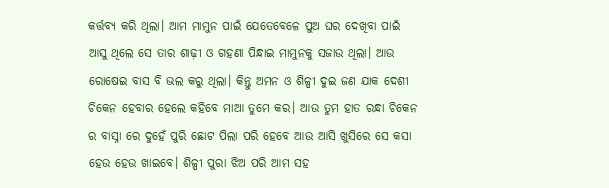କର୍ତ୍ତବ୍ୟ କରି ଥିଲା। ଆମ ମାମୁନ ପାଇଁ ଯେତେବେଳେ ପୁଅ ଘର ଦେଖିବା ପାଇଁ ଆସୁ ଥିଲେ ସେ ତାର ଶାଢ଼ୀ ଓ ଗହଣା ପିନ୍ଧାଇ ମାମୁନକୁ ସଜାଉ ଥିଲା। ଆଉ ରୋଷେଇ ବାସ ବି ଭଲ‌ କରୁ ଥିଲା। କିନ୍ତୁ ଅମନ ଓ ଶିଳ୍ପୀ ଦୁଇ ଜଣ ଯାକ ଦେଶୀ ଚିକେନ ହେବାର ହେଲେ କହିବେ ମାଆ ତୁମେ କର। ଆଉ ତୁମ ହାତ ରନ୍ଧା ଚିକେନ ର ବାସ୍ନା ରେ ଦୁହେଁ ପୁରି ଛୋଟ ପିଲା ପରି ହେବେ ଆଉ ଆସି ଖୁସିରେ ସେ କସା ହେଉ ହେଉ ଖାଇବେ। ଶିଳ୍ପୀ ପୁରା ଝିଅ ପରି ଆମ ସହ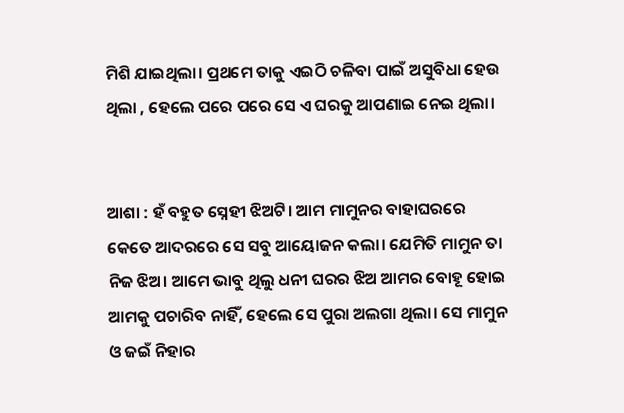ମିଶି ଯାଇଥିଲା। ପ୍ରଥମେ ତାକୁ ଏଇଠି ଚଳିବା ପାଇଁ ଅସୁବିଧା ହେଉ ଥିଲା , ହେଲେ ପରେ ପରେ ସେ ଏ ଘରକୁ ଆପଣାଇ ନେଇ ଥିଲା।


ଆଶା : ହଁ ବହୁତ ସ୍ନେହୀ ଝିଅଟି। ଆମ ମାମୁନର‌ ବାହାଘରରେ କେତେ ଆଦରରେ ସେ ସବୁ ଆୟୋଜନ କଲା। ଯେମିତି ମାମୁନ ତା ନିଜ ଝିଅ। ଆମେ ଭାବୁ ଥିଲୁ ଧନୀ ଘରର ଝିଅ ଆମର ବୋହୂ ହୋଇ ଆମକୁ ପଚାରିବ ନାହିଁ, ହେଲେ ସେ ପୁରା ଅଲଗା ଥିଲା। ସେ ମାମୁନ ଓ ଜଇଁ ନିହାର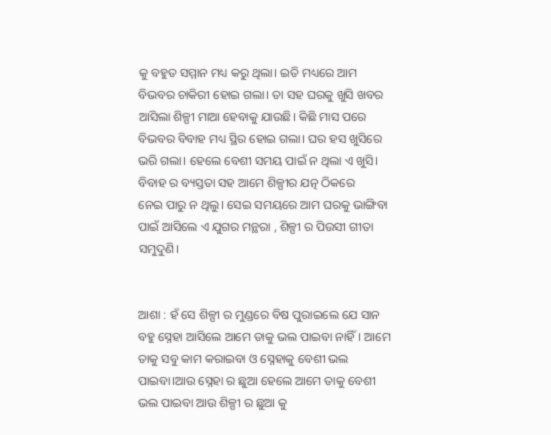କୁ ବହୁତ ସମ୍ମାନ ମଧ୍ୟ କରୁ ଥିଲା। ଇତି ମଧ୍ୟରେ ଆମ ବିଭବର ଚାକିରୀ ହୋଇ ଗଲା। ତା ସହ ଘରକୁ ଖୁସି ଖବର ଆସିଲା ଶିଳ୍ପୀ ମାଆ ହେବାକୁ ଯାଉଛି। କିଛି ମାସ ପରେ ବିଭବର ବିବାହ ମଧ୍ୟ ସ୍ଥିର ହୋଇ ଗଲା। ଘର ହସ ଖୁସିରେ ଭରି ଗଲା। ହେଲେ ବେଶୀ ସମୟ ପାଇଁ ନ ଥିଲା ଏ ଖୁସି। ବିବାହ ର ବ୍ୟସ୍ତତା ସହ ଆମେ ଶିଳ୍ପୀର ଯତ୍ନ ଠିକରେ ନେଇ ‌ପାରୁ ନ ଥିଲୁ। ସେଇ ସମୟରେ ଆମ ଘରକୁ ଭାଙ୍ଗିବା ପାଇଁ ଆସିଲେ ଏ ଯୁଗର ମନ୍ଥରା , ଶିଳ୍ପୀ ର‌ ପିଉସୀ ଗୀତା ସମୁଦୁଣି।


ଆଶା : ହଁ ସେ ଶିଳ୍ପୀ ର ମୁଣ୍ଡରେ ବିଷ ପୁରାଇଲେ ଯେ ସାନ ବହୁ ସ୍ନେହା ଆସିଲେ ଆମେ ତାକୁ ଭଲ ପାଇବା ନାହିଁ। ଆମେ ତାକୁ ସବୁ କାମ କରାଇବା ଓ‌ ସ୍ନେହାକୁ ବେଶୀ ଭଲ ପାଇବା।ଆଉ ସ୍ନେହା ର ଛୁଆ ହେଲେ ଆମେ ତାକୁ ବେଶୀ ଭଲ ପାଇବା ଆଉ ଶିଳ୍ପୀ ର ଛୁଆ କୁ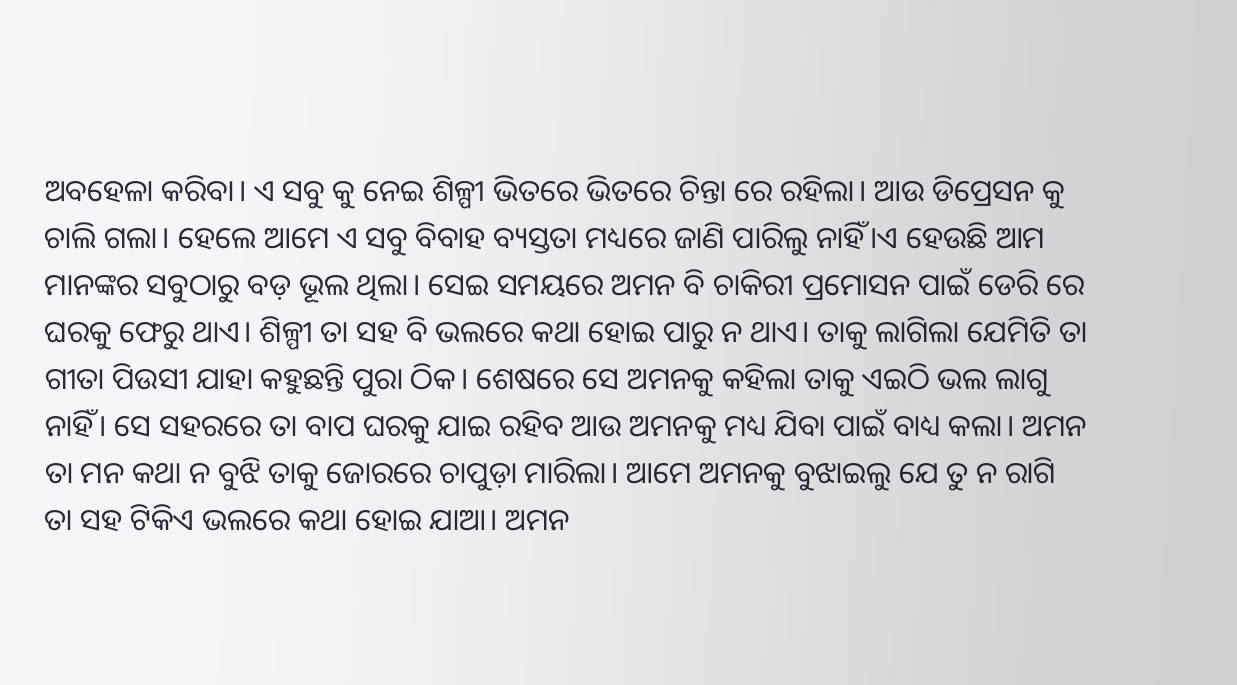ଅବହେଳା କରିବା। ଏ ସବୁ କୁ ନେଇ ଶିଳ୍ପୀ ଭିତରେ ଭିତରେ ଚିନ୍ତା ରେ ରହିଲା। ଆଉ ଡିପ୍ରେସନ କୁ ଚାଲି ଗଲା। ହେଲେ ଆମେ ଏ ସବୁ ବିବାହ ବ୍ୟସ୍ତତା ମଧ୍ୟରେ ଜାଣି ପାରିଲୁ ନାହିଁ।ଏ ହେଉଛି ଆମ ମାନଙ୍କର ସବୁଠାରୁ ବଡ଼ ଭୂଲ ଥିଲା। ସେଇ ସମୟରେ ଅମନ ବି ଚାକିରୀ ପ୍ରମୋସନ ପାଇଁ ଡେରି ରେ ଘରକୁ ଫେରୁ ଥାଏ। ଶିଳ୍ପୀ ତା ସହ ବି ଭଲରେ କଥା ହୋଇ ପାରୁ ନ ଥାଏ।‌ ତାକୁ ଲାଗିଲା ଯେମିତି ‌ତା ଗୀତା ପିଉସୀ ଯାହା କହୁଛନ୍ତି ପୁରା ଠିକ। ଶେଷରେ ସେ ଅମନକୁ କହିଲା ତାକୁ ଏଇଠି ଭଲ ଲାଗୁ ନାହିଁ। ସେ ସହରରେ ତା ବାପ ଘରକୁ ଯାଇ ରହିବ ଆଉ ଅମନ‌କୁ ମଧ୍ୟ ଯିବା ପାଇଁ ବାଧ୍ୟ କଲା। ଅମନ‌ ତା ମନ କଥା ନ ବୁଝି ତାକୁ ଜୋରରେ ଚାପୁଡ଼ା ମାରିଲା। ଆମେ ଅମନକୁ ବୁଝାଇଲୁ ଯେ ତୁ ନ ‌ରାଗି ତା ସହ ଟିକିଏ ଭଲରେ କଥା ହୋଇ ଯାଆ। ଅମନ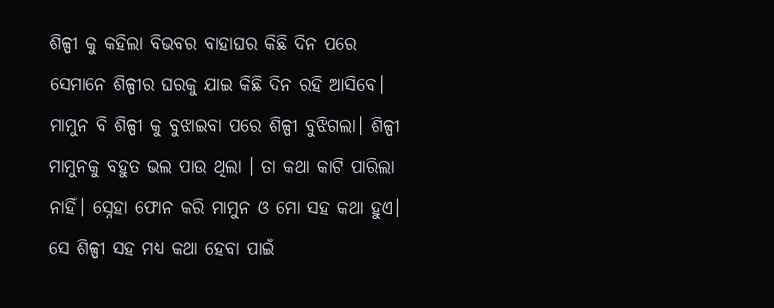ଶିଳ୍ପୀ କୁ କହିଲା ବିଭବର ବାହାଘର କିଛି ଦିନ ପରେ ସେମାନେ ‌ଶିଳ୍ପୀର‌ ଘରକୁ ଯାଇ କିଛି ଦିନ ରହି ଆସିବେ। ମାମୁନ ବି ଶିଳ୍ପୀ କୁ ବୁଝାଇବା ପରେ ଶିଳ୍ପୀ ବୁଝିଗଲା। ଶିଳ୍ପୀ ମାମୁନକୁ ବହୁତ ଭଲ ପାଉ ଥିଲା । ତା କଥା କାଟି ପାରିଲା ନାହିଁ। ସ୍ନେହା ଫୋନ‌ କରି ମାମୁନ ଓ ‌ମୋ ସହ କଥା ହୁଏ। ସେ ଶିଳ୍ପୀ ସହ ମଧ୍ୟ କଥା ହେବା ପାଇଁ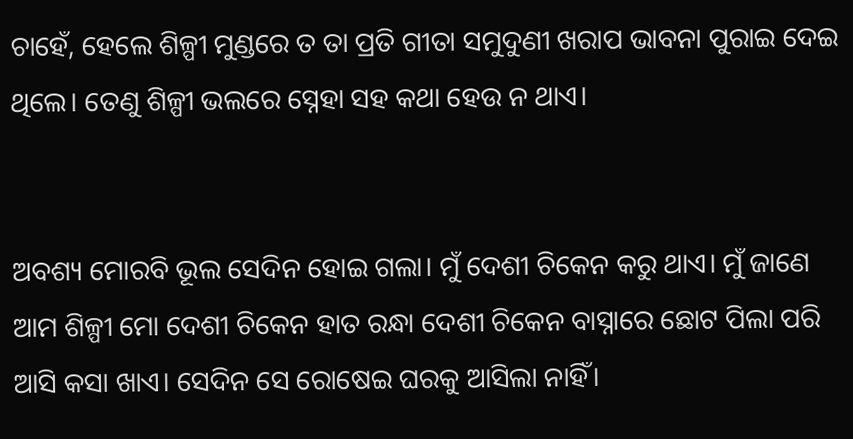ଚାହେଁ, ହେଲେ ଶିଳ୍ପୀ ମୁଣ୍ଡରେ ତ ତା ପ୍ରତି ଗୀତା ସମୁଦୁଣୀ ଖରାପ ଭାବନା ପୁରାଇ ଦେଇ ଥିଲେ। ତେଣୁ ଶିଳ୍ପୀ ଭଲରେ ସ୍ନେହା ସହ କଥା ହେଉ ନ‌ ଥାଏ।


ଅବଶ୍ୟ ମୋର‌ବି ଭୂଲ ସେଦିନ ହୋଇ ଗଲା। ମୁଁ ଦେଶୀ ଚିକେନ କରୁ ଥାଏ। ମୁଁ ଜାଣେ ଆମ ଶିଳ୍ପୀ ମୋ ଦେଶୀ ଚିକେନ ହାତ ରନ୍ଧା ଦେଶୀ ଚିକେନ ବାସ୍ନାରେ ଛୋଟ ପିଲା ପରି ଆସି କସା ଖାଏ। ସେଦିନ ସେ ରୋଷେଇ ଘରକୁ ଆସିଲା ନାହିଁ।‌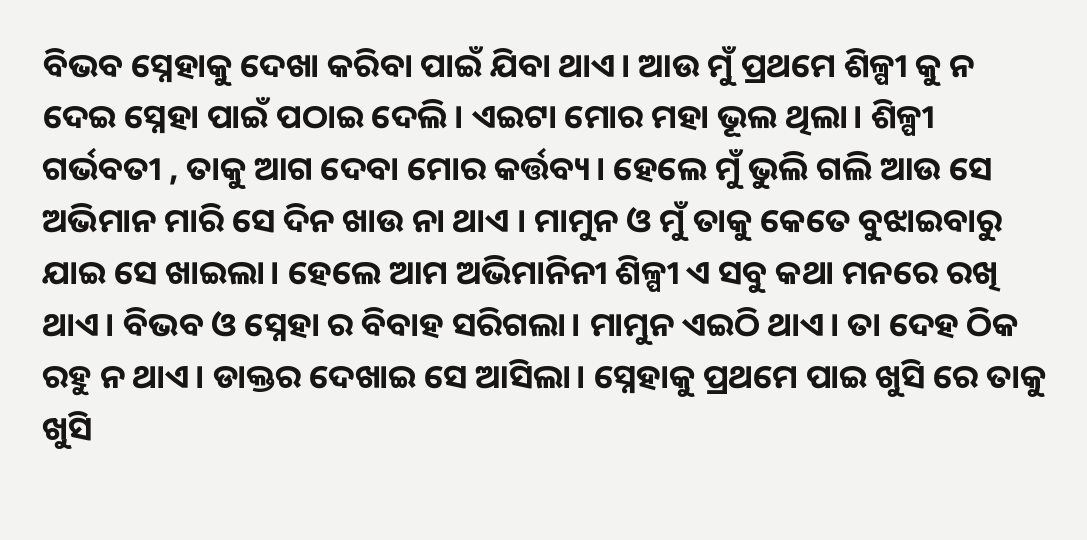ବିଭବ ସ୍ନେହାକୁ ଦେଖା କରିବା ପାଇଁ ଯିବା ଥାଏ। ଆଉ ମୁଁ ପ୍ରଥମେ ଶିଳ୍ପୀ କୁ ‌ନ‌ ଦେଇ ସ୍ନେହା ପାଇଁ ପଠାଇ ଦେଲି। ଏଇଟା ମୋର ମହା ଭୂଲ‌ ଥିଲା। ଶିଳ୍ପୀ ଗର୍ଭବତୀ , ତାକୁ ଆଗ ଦେବା ମୋର କର୍ତ୍ତବ୍ୟ। ହେଲେ ମୁଁ ଭୁଲି ଗଲି ଆଉ ସେ ଅଭିମାନ ମାରି ସେ ଦିନ ଖାଉ ନା ‌ଥାଏ । ମାମୁନ ଓ ମୁଁ ତାକୁ କେତେ ବୁଝାଇବାରୁ ଯାଇ ସେ ଖାଇଲା। ହେଲେ ଆମ ଅଭିମାନିନୀ ଶିଳ୍ପୀ ଏ ସବୁ କଥା ମନରେ ରଖି ଥାଏ। ବିଭବ ଓ ସ୍ନେହା ର ବିବାହ ସରିଗଲା। ମାମୁନ ଏଇଠି ଥାଏ। ତା ଦେହ ଠିକ ରହୁ ନ‌ ଥାଏ। ଡାକ୍ତର ଦେଖାଇ ସେ ଆସିଲା। ସ୍ନେହାକୁ ପ୍ରଥମେ ପାଇ ଖୁସି ରେ ତାକୁ ଖୁସି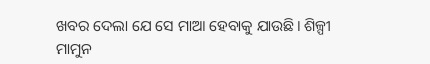ଖବର ଦେଲା ଯେ ସେ ମାଆ ହେବାକୁ ଯାଉଛି। ଶିଳ୍ପୀ ମାମୁନ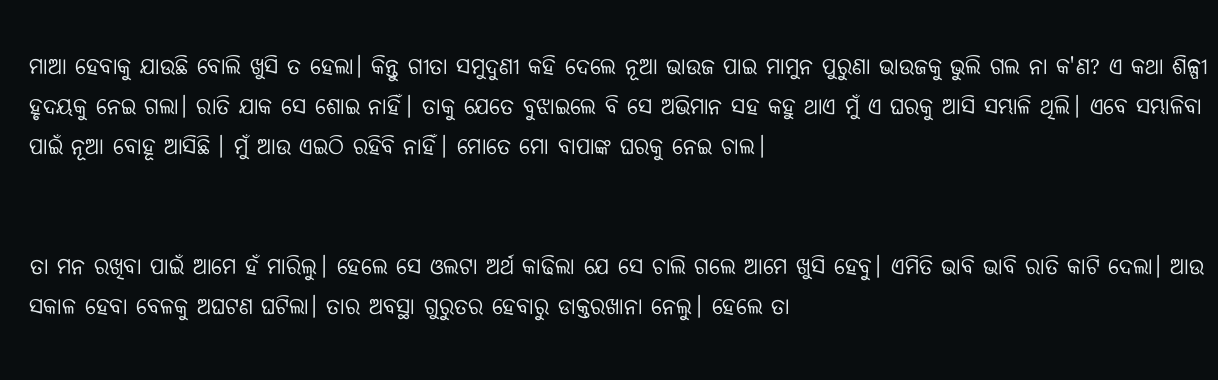ମାଆ ହେବାକୁ ଯାଉଛି ବୋଲି ଖୁସି ତ ହେଲା। କିନ୍ତୁ ଗୀତା ସମୁଦୁଣୀ କହି ଦେଲେ ନୂଆ ଭାଉଜ ପାଇ‌ ମାମୁନ ପୁରୁଣା ଭାଉଜକୁ ଭୁଲି ଗଲ ନା କ'ଣ? ଏ କଥା ଶିଳ୍ପୀ ହୃଦୟକୁ ନେଇ ଗଲା। ରାତି ଯାକ ସେ ଶୋଇ ନାହିଁ। ତାକୁ ଯେତେ ବୁଝାଇଲେ ବି ସେ ଅଭିମାନ ସହ କହୁ ଥାଏ ମୁଁ ଏ ଘରକୁ ଆସି ସମ୍ଭାଳି ଥିଲି। ଏବେ ସମ୍ଭାଳିବା ପାଇଁ ନୂଆ ବୋହୂ ଆସିଛି । ମୁଁ ଆଉ ଏଇଠି ରହିବି ନାହିଁ। ମୋତେ ମୋ ବାପାଙ୍କ ଘରକୁ ନେଇ ଚାଲ।


ତା ମନ ରଖିବା ପାଇଁ ଆମେ ହଁ ମାରିଲୁ। ହେଲେ ସେ ଓଲଟା ଅର୍ଥ କାଢିଲା ଯେ ସେ ଚାଲି ଗଲେ ଆମେ ଖୁସି ହେବୁ। ଏମିତି ଭାବି ଭାବି ରାତି କାଟି ଦେଲା। ଆଉ ସକାଳ ହେବା ବେଳକୁ ଅଘଟଣ ଘଟିଲା। ତାର ଅବସ୍ଥା ଗୁରୁତର ହେବାରୁ ଡାକ୍ତରଖାନା ନେଲୁ। ହେଲେ ତା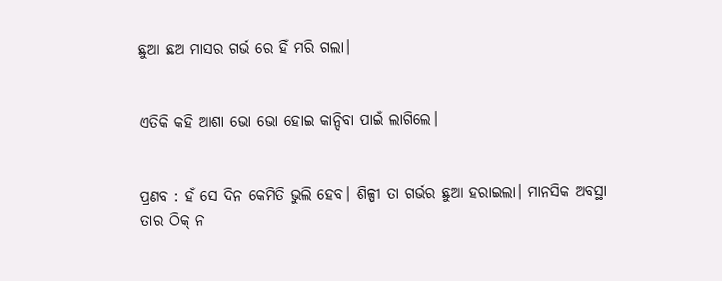ଛୁଆ ଛଅ ମାସର ଗର୍ଭ ରେ ହିଁ ମରି ଗଲା।


ଏତିକି କହି ଆଶା ଭୋ ଭୋ ହୋଇ କାନ୍ଦିବା ପାଇଁ ଲାଗିଲେ।


ପ୍ରଣବ : ହଁ ସେ ଦିନ କେମିତି ଭୁଲି ହେବ। ଶିଳ୍ପୀ ତା ଗର୍ଭର ଛୁଆ ହରାଇଲା। ମାନସିକ ଅବସ୍ଥା ତାର ଠିକ୍ ନ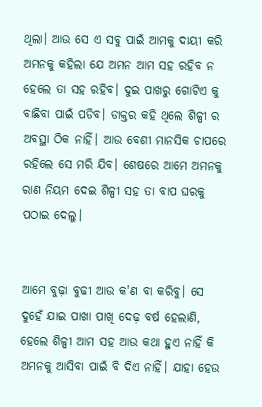ଥିଲା। ଆଉ ସେ ଏ ସବୁ ପାଇଁ ଆମକୁ ଦାୟୀ କରି ଅମନକୁ କହିଲା ଯେ ଅମନ ଆମ ସହ ରହିବ ନ ହେଲେ ତା ସହ ରହିବ। ଦୁଇ ପାଖରୁ ଗୋଟିଏ କୁ ବାଛିବା ପାଇଁ ପଡିବ। ଡାକ୍ତର କହି ଥିଲେ ଶିଳ୍ପୀ ର ଅବସ୍ଥା ଠିକ ନାହିଁ। ଆଉ ବେଶୀ ମାନସିକ ଚାପରେ ରହିଲେ ସେ ମରି ଯିବ। ଶେଷରେ ଆମେ ଅମନକୁ ରାଣ ନିୟମ ଦେଇ ଶିଳ୍ପୀ ସହ ତା ବାପ ଘରକୁ ପଠାଇ ଦେଲୁ।


ଆମେ ବୁଢ଼ା ବୁଢୀ ଆଉ କ'ଣ ବା କରିବୁ। ସେ ଦୁହେଁ ଯାଇ ପାଖା ପାଖି ଦେଢ଼ ବର୍ଷ ହେଲାଣି, ହେଲେ ଶିଳ୍ପୀ ଆମ ସହ ଆଉ କଥା ହୁଏ ନାହିଁ କି ଅମନକୁ ଆସିବା ପାଇଁ ବି ଦିଏ ନାହିଁ। ଯାହା ହେଉ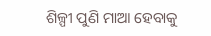ଶିଳ୍ପୀ ପୁଣି ମାଆ ହେବାକୁ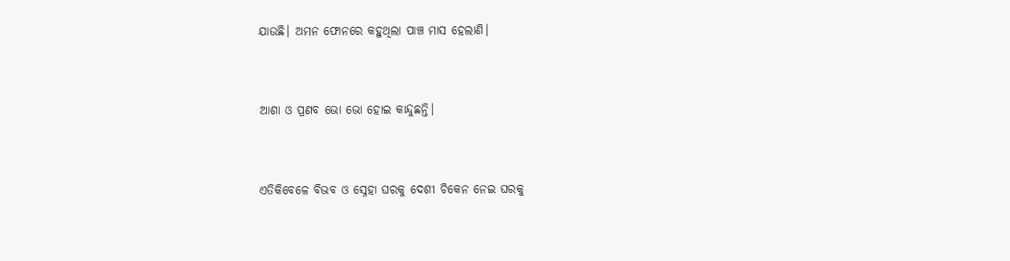ଯାଉଛି। ଅମନ ଫୋନରେ କହୁଥିଲା ପାଞ୍ଚ ମାସ ହେଲାଣି।


ଆଶା ଓ ପ୍ରଣବ ଭୋ ଭୋ ହୋଇ କାନ୍ଦୁଛନ୍ତି।


ଏତିକିବେଳେ ବିଭବ ଓ ସ୍ନେହା ଘରକୁ ଦେଶୀ ଚିକେନ ନେଇ ଘରକୁ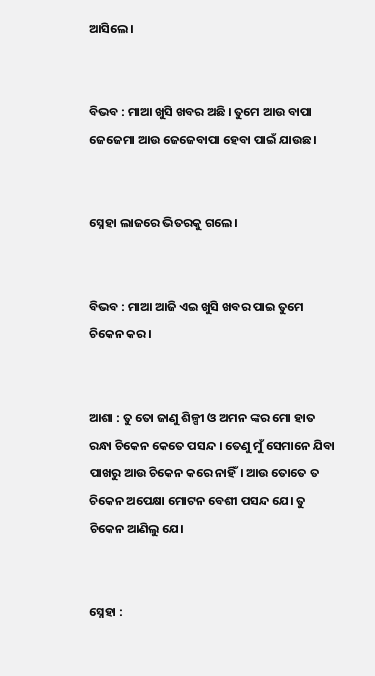ଆସିଲେ।


ବିଭବ : ମାଆ ଖୁସି ଖବର ଅଛି । ତୁମେ ଆଉ ବାପା ଜେଜେମା ଆଉ ଜେଜେବାପା ହେବା ପାଇଁ ଯାଉଛ।


ସ୍ନେହା ଲାଜରେ ଭିତରକୁ ଗଲେ।


ବିଭବ : ମାଆ ଆଜି ଏଇ ଖୁସି ଖବର ପାଇ ତୁମେ ଚିକେନ କର।


ଆଶା : ତୁ ତୋ ଜାଣୁ ଶିଳ୍ପୀ ଓ ଅମନ ଙ୍କର ମୋ ହାତ ରନ୍ଧା ଚିକେନ କେତେ ପସନ୍ଦ । ତେଣୁ ମୁଁ ସେମାନେ ଯିବା ପାଖରୁ ଆଉ ଚିକେନ କରେ ନାହିଁ। ଆଉ ତୋତେ ତ ଚିକେନ ଅପେକ୍ଷା ମୋଟନ ବେଶୀ ପସନ୍ଦ ଯେ। ତୁ ଚିକେନ ଆଣିଲୁ ଯେ।


ସ୍ନେହା :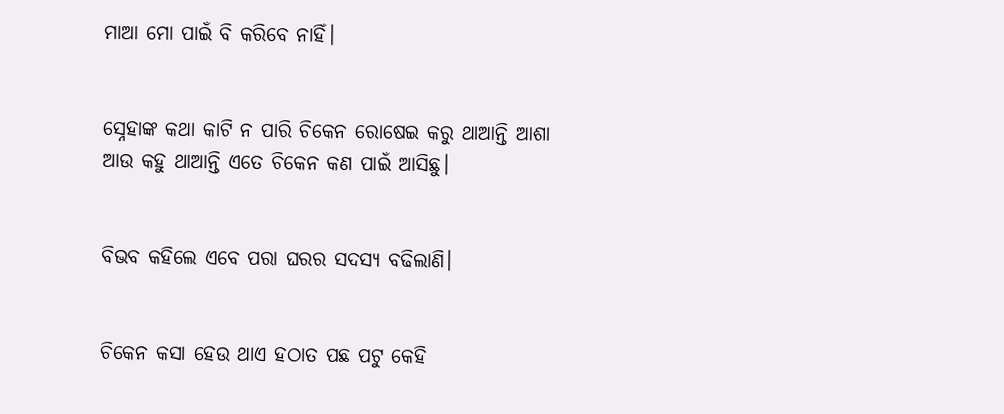ମାଆ ମୋ ପାଇଁ ବି କରିବେ ନାହିଁ।


ସ୍ନେହାଙ୍କ କଥା କାଟି ନ‌ ପାରି ଚିକେନ ରୋଷେଇ କରୁ ଥାଆନ୍ତି ଆଶା ଆଉ କହୁ ଥାଆନ୍ତି ଏତେ ଚିକେନ କଣ ପାଇଁ ଆସିଛୁ।


ବିଭବ କହିଲେ ‌ଏବେ ପରା ଘରର ସଦସ୍ୟ ବଢିଲାଣି।


ଚିକେନ କସା ହେଉ ଥାଏ ହଠାତ ପଛ ପଟୁ କେହି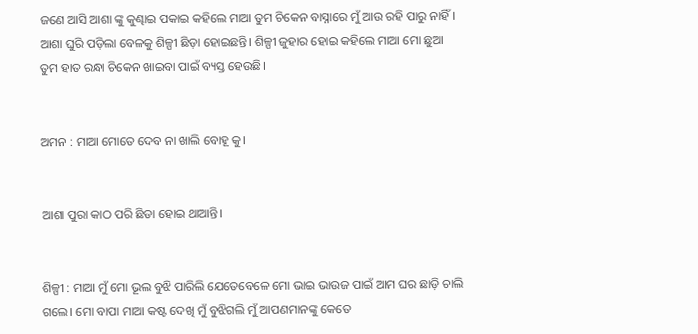ଜଣେ ଆସି ଆଶା ଙ୍କୁ କୁଣ୍ଢାଇ ପକାଇ କହିଲେ ମାଆ ତୁମ ଚିକେନ ବାସ୍ନାରେ ମୁଁ ଆଉ ରହି ପାରୁ ନାହିଁ। ଆଶା ଘୁରି ପଡ଼ିଲା ବେଳକୁ ଶିଳ୍ପୀ ଛିଡ଼ା ହୋଇଛନ୍ତି। ଶିଳ୍ପୀ ଜୁହାର ହୋଇ କହିଲେ ମାଆ ମୋ ଛୁଆ ତୁମ ହାତ ରନ୍ଧା ଚିକେନ ଖାଇବା ପାଇଁ ବ୍ୟସ୍ତ ହେଉଛି।


ଅମନ‌ : ମାଆ ମୋତେ ଦେବ ନା ଖାଲି ବୋହୂ କୁ।


ଆଶା ପୁରା କାଠ ପରି ଛିଡା ହୋଇ ଥାଆନ୍ତି।


ଶିଳ୍ପୀ : ମାଆ ମୁଁ ମୋ ଭୂଲ ବୁଝି ପାରିଲି ଯେତେବେଳେ ମୋ‌ ଭାଇ ଭାଉଜ ପାଇଁ ଆମ ଘର ଛାଡ଼ି ଚାଲି ଗଲେ। ମୋ ବାପା ମାଆ କଷ୍ଟ ଦେଖି ମୁଁ ବୁଝିଗଲି ମୁଁ ଆପଣମାନଙ୍କୁ କେତେ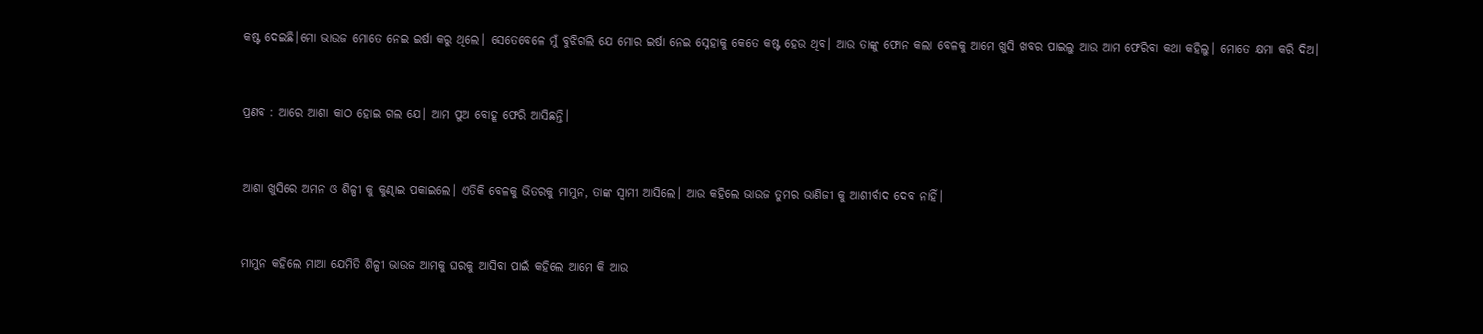କଷ୍ଟ ଦେଇଛି।ମୋ ଭାଉଜ ମୋତେ ନେଇ ଇର୍ଷା କରୁ ଥିଲେ। ସେତେବେଳେ ମୁଁ ବୁଝିଗଲି ଯେ ମୋର ଇର୍ଷା ନେଇ ସ୍ନେହାକୁ କେତେ କଷ୍ଟ ହେଉ ଥିବ। ଆଉ ତାଙ୍କୁ ଫୋନ କଲା ବେଳକୁ ଆମେ ଖୁସି ଖବର ପାଇଲୁ ଆଉ ଆମ ଫେରିବା କଥା କହିଲୁ। ମୋତେ କ୍ଷମା କରି ଦିଅ।


ପ୍ରଣବ : ଆରେ ଆଶା କାଠ ହୋଇ ଗଲ ଯେ। ଆମ ପୁଅ ବୋହୂ ଫେରି ଆସିଛନ୍ତି।


ଆଶା ଖୁସିରେ ଅମନ ଓ ଶିଳ୍ପୀ କୁ କୁଣ୍ଢାଇ ପକାଇଲେ। ଏତିକି ବେଳକୁ ଭିତରକୁ ମାମୁନ, ତାଙ୍କ ସ୍ୱାମୀ ଆସିଲେ। ଆଉ କହିଲେ ଭାଉଜ ତୁମର ଭାଣିଜୀ କୁ ଆଶୀର୍ବାଦ ଦେବ ନାହିଁ।


ମାମୁନ କହିଲେ ମାଆ ଯେମିତି ଶିଳ୍ପୀ ଭାଉଜ ଆମକୁ ଘରକୁ ଆସିବା ପାଇଁ କହିଲେ ଆମେ କି ଆଉ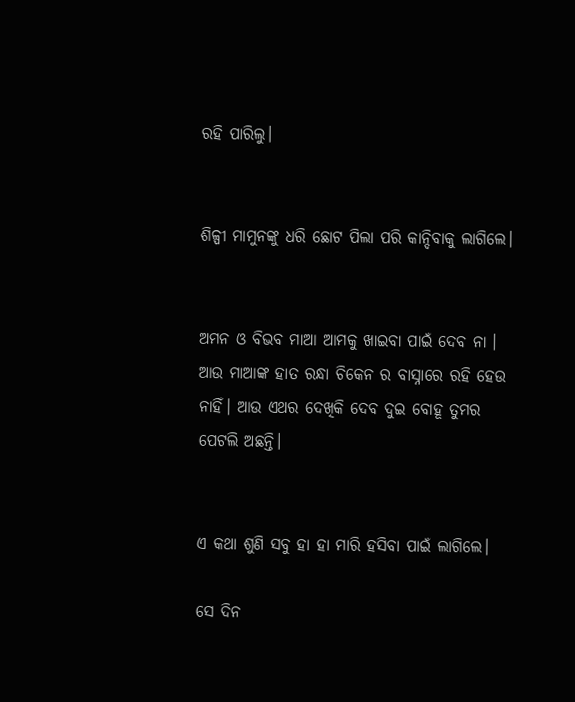ରହି ପାରିଲୁ।


ଶିଳ୍ପୀ ମାମୁନଙ୍କୁ ଧରି ଛୋଟ ପିଲା ପରି କାନ୍ଦିବାକୁ ଲାଗିଲେ।


ଅମନ ଓ ବିଭବ ମାଆ ଆମକୁ ଖାଇବା ପାଇଁ ଦେବ‌ ନା । ଆଉ ମାଆଙ୍କ ହାତ ରନ୍ଧା ଚିକେନ ର ବାସ୍ନାରେ ରହି ହେଉ ନାହିଁ। ଆଉ ଏଥର ଦେଖିକି ଦେବ ଦୁଇ ବୋହୂ ତୁମର ପେଟଲି ଅଛନ୍ତି।


ଏ କଥା ଶୁଣି ସବୁ ହା ହା ମାରି ହସିବା ପାଇଁ ଲାଗିଲେ।

ସେ ଦିନ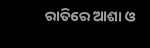ରାତିରେ ଆଶା ଓ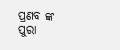ପ୍ରଣବ ଙ୍କ ପୁରା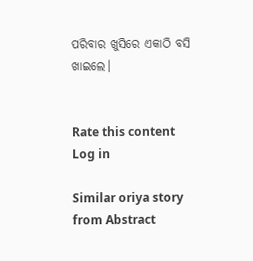ପରିବାର ଖୁସିରେ ଏକାଠି ବସି ଖାଇଲେ।


Rate this content
Log in

Similar oriya story from Abstract